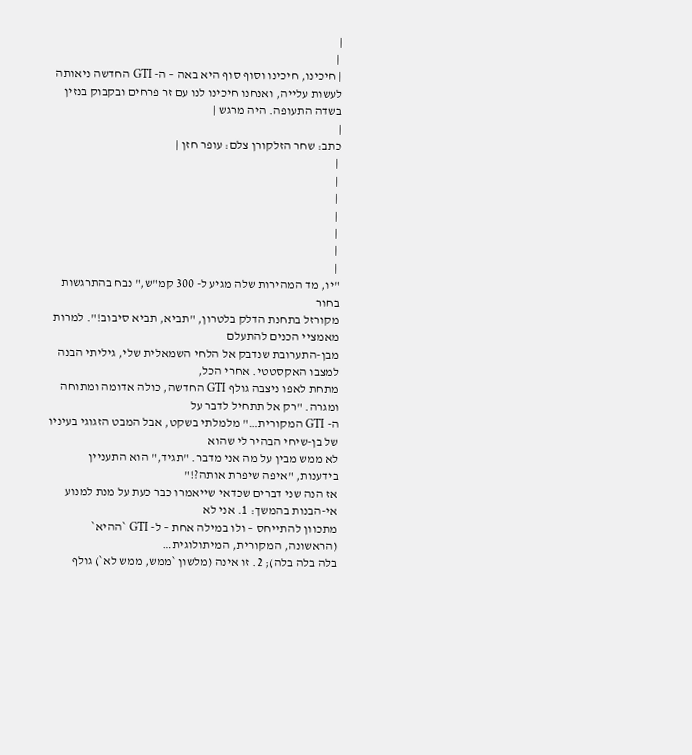|
 |
| חיכינו, חיכינו וסוף סוף היא באה – ה- GTI החדשה ניאותה
לעשות עלייה, ואנחנו חיכינו לנו עם זר פרחים ובקבוק בנזין בשדה התעופה. היה מרגש |
|
כתב: שחר הזלקורן צלם: עופר חזן |
 |
 |
 |
 |
 |
 |
 |
"יו, מד המהירות שלה מגיע ל- 300 קמ"ש," נבח בהתרגשות בחור
מקורזל בתחנת הדלק בלטרון, "תביא, תביא סיבוב!". למרות מאמציי הכנים להתעלם
מבן-התערובת שנדבק אל הלחי השמאלית שלי, גיליתי הבנה למצבו האקסטטי. אחרי הכל,
מתחת לאפו ניצבה גולף GTI החדשה, כולה אדומה ומתוחה ומגרה. "רק אל תתחיל לדבר על
ה- GTI המקורית…" מלמלתי בשקט, אבל המבט הזגוגי בעיניו של בן-שיחי הבהיר לי שהוא
לא ממש מבין על מה אני מדבר. "תגיד," הוא התעניין בידענות, "איפה שיפרת אותה?!"
אז הנה שני דברים שכדאי שייאמרו כבר כעת על מנת למנוע אי-הבנות בהמשך: 1. אני לא
מתכוון להתייחס – ולו במילה אחת – ל- GTI `ההיא` (הראשונה, המקורית, המיתולוגית…
בלה בלה בלה); 2. זו אינה (מלשון `ממש, ממש לא`) גולף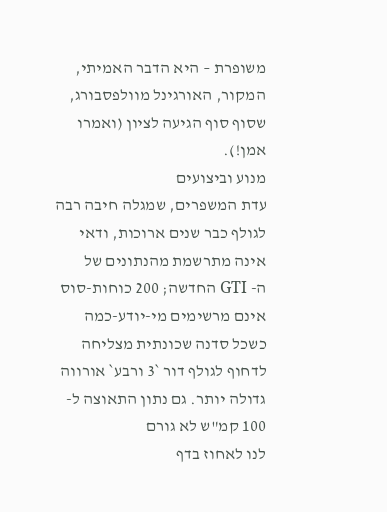משופרת – היא הדבר האמיתי,
המקור, האורגינל מוולפסבורג, שסוף סוף הגיעה לציון (ואמרו אמן!).
מנוע וביצועים
עדת המשפרים, שמגלה חיבה רבה לגולף כבר שנים ארוכות, ודאי אינה מתרשמת מהנתונים של
ה- GTI החדשה; 200 כוחות-סוס אינם מרשימים מי-יודע-כמה כשכל סדנה שכונתית מצליחה
לדחוף לגולף דור `3 ורבע` אורווה גדולה יותר. גם נתון התאוצה ל- 100 קמ"ש לא גורם
לנו לאחוז בדף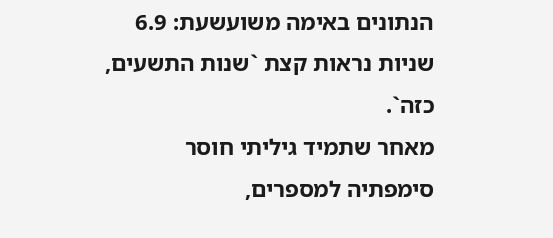הנתונים באימה משועשעת: 6.9 שניות נראות קצת `שנות התשעים, כזה`.
מאחר שתמיד גיליתי חוסר סימפתיה למספרים,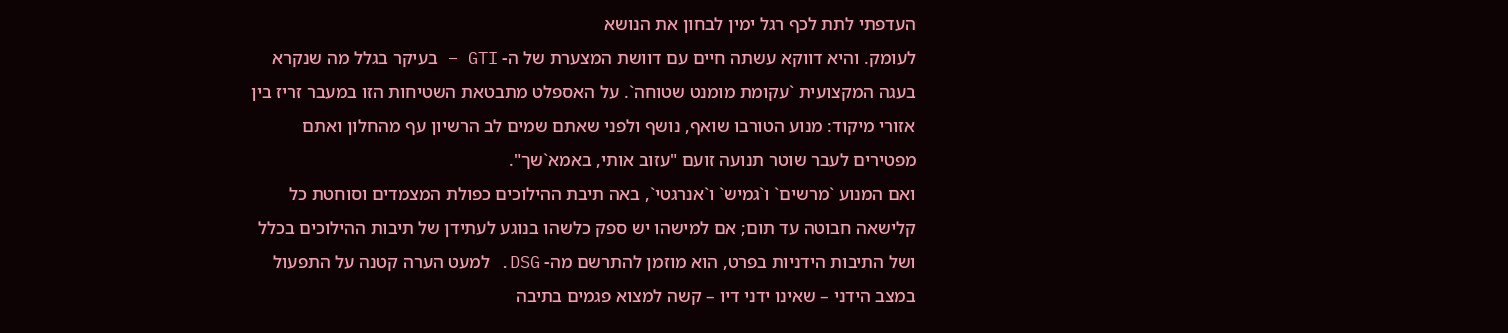העדפתי לתת לכף רגל ימין לבחון את הנושא
לעומק. והיא דווקא עשתה חיים עם דוושת המצערת של ה- GTI – בעיקר בגלל מה שנקרא
בעגה המקצועית `עקומת מומנט שטוחה`. על האספלט מתבטאת השטיחות הזו במעבר זריז בין
אזורי מיקוד: מנוע הטורבו שואף, נושף ולפני שאתם שמים לב הרשיון עף מהחלון ואתם
מפטירים לעבר שוטר תנועה זועם "עזוב אותי, באמא`שך".
ואם המנוע `מרשים` ו`גמיש` ו`אנרגטי`, באה תיבת ההילוכים כפולת המצמדים וסוחטת כל
קלישאה חבוטה עד תום; אם למישהו יש ספק כלשהו בנוגע לעתידן של תיבות ההילוכים בכלל
ושל התיבות הידניות בפרט, הוא מוזמן להתרשם מה- DSG. למעט הערה קטנה על התפעול
במצב הידני – שאינו ידני דיו – קשה למצוא פגמים בתיבה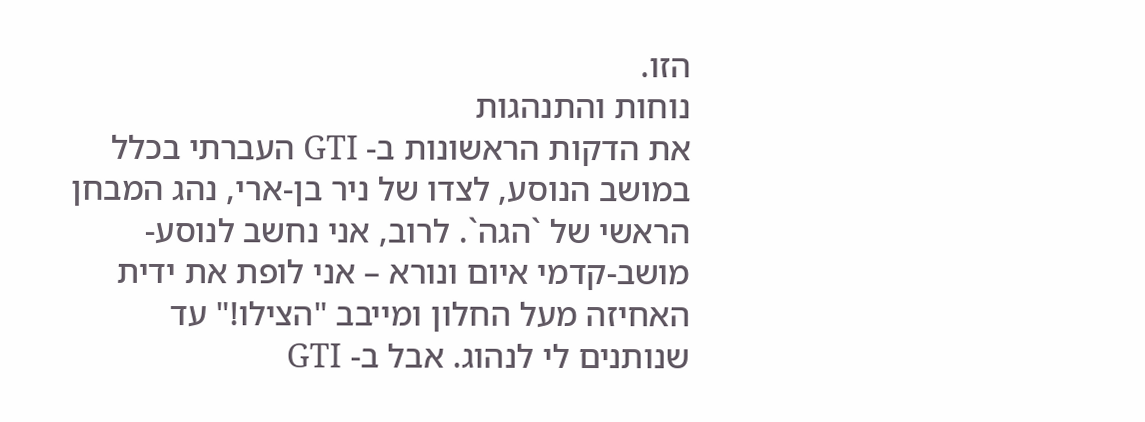הזו.
נוחות והתנהגות
את הדקות הראשונות ב- GTI העברתי בכלל במושב הנוסע, לצדו של ניר בן-ארי, נהג המבחן
הראשי של `הגה`. לרוב, אני נחשב לנוסע-מושב-קדמי איום ונורא – אני לופת את ידית
האחיזה מעל החלון ומייבב "הצילו!" עד שנותנים לי לנהוג. אבל ב- GTI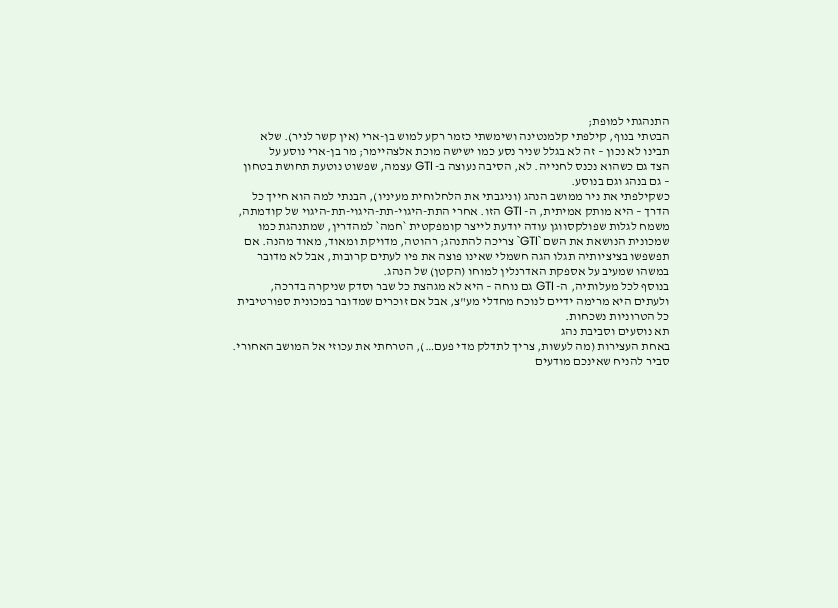התנהגתי למופת;
הבטתי בנוף, קילפתי קלמנטינה ושימשתי כזמר רקע למוש בן-ארי (אין קשר לניר). שלא
תבינו לא נכון – זה לא בגלל שניר נסע כמו ישישה מוכת אלצהיימר; מר בן-ארי נוסע על
הצד גם כשהוא נכנס לחנייה. לא, הסיבה נעוצה ב- GTI עצמה, שפשוט נוטעת תחושת בטחון
– גם בנהג וגם בנוסע.
כשקילפתי את ניר ממושב הנהג (וניגבתי את הלחלוחית מעיניו), הבנתי למה הוא חייך כל
הדרך – היא מותק אמיתית, ה- GTI הזו. אחרי התת-היגוי-תת-היגוי-תת-היגוי של קודמתה,
משמח לגלות שפולקסווגן עודה יודעת לייצר קומפקטית `חמה` למהדרין, שמתנהגת כמו
שמכונית הנושאת את השם `GTI` צריכה להתנהג; רהוטה, מדויקת ומאוד, מאוד מהנה. אם
תפשפשו בציציותיה תגלו הגה חשמלי שאינו פוצה את פיו לעתים קרובות, אבל לא מדובר
במשהו שמעיב על אספקת האדרנלין למוחו (הקטן) של הנהג.
בנוסף לכל מעלותיה, ה- GTI גם נוחה – היא לא מגהצת כל שבר וסדק שניקרה בדרכה,
ולעתים היא מרימה ידיים לנוכח מחדלי מע"צ, אבל אם זוכרים שמדובר במכונית ספורטיבית
כל הטרוניות נשכחות.
תא נוסעים וסביבת נהג
באחת העצירות (מה לעשות, צריך לתדלק מדי פעם…), הטרחתי את עכוזי אל המושב האחורי.
סביר להניח שאינכם מודעים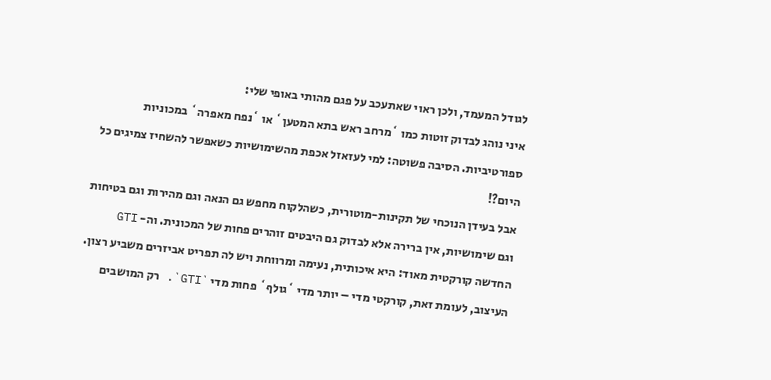לגודל המעמד, ולכן ראוי שאתעכב על פגם מהותי באופי שלי:
איני נוהג לבדוק זוטות כמו `מרחב ראש בתא המטען` או `נפח מאפרה` במכוניות
ספורטיביות. הסיבה פשוטה: למי לעזאזל אכפת מהשימושיות כשאפשר להשחיז צמיגים כל
היום?!
אבל בעידן הנוכחי של תקינות-מוטורית, כשהלקוח מחפש גם הנאה וגם מהירות וגם בטיחות
וגם שימושיות, אין ברירה אלא לבדוק גם היבטים זוהרים פחות של המכונית. וה- GTI
החדשה קורקטית מאוד: היא איכותית, נעימה ומרווחת ויש לה תפריט אביזרים משביע רצון.
העיצוב, לעומת זאת, קורקטי מדי – יותר מדי `גולף` פחות מדי `GTI`. רק המושבים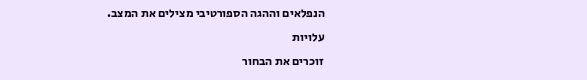הנפלאים וההגה הספורטיבי מצילים את המצב.
עלויות
זוכרים את הבחור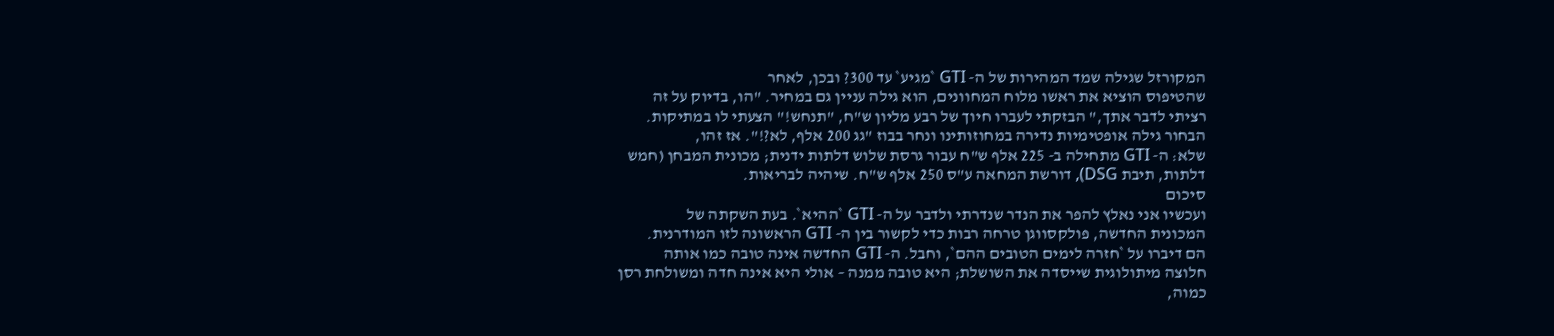המקורזל שגילה שמד המהירות של ה- GTI `מגיע` עד 300? ובכן, לאחר
שהטיפוס הוציא את ראשו מלוח המחוונים, הוא גילה עניין גם במחיר. "הו, בדיוק על זה
רציתי לדבר אתך," הבזקתי לעברו חיוך של רבע מליון ש"ח, "תנחש!" הצעתי לו במתיקות.
הבחור גילה אופטימיות נדירה במחוזותינו ונחר בבוז "גג 200 אלף, לא?!". אז זהו,
שלא: ה- GTI מתחילה ב- 225 אלף ש"ח עבור גרסת שלוש דלתות ידנית; מכונית המבחן (חמש
דלתות, תיבת DSG), דורשת המחאה ע"ס 250 אלף ש"ח. שיהיה לבריאות.
סיכום
ועכשיו אני נאלץ להפר את הנדר שנדרתי ולדבר על ה- GTI `ההיא`. בעת השקתה של
המכונית החדשה, פולקסווגן טרחה רבות כדי לקשור בין ה- GTI הראשונה לזו המודרנית.
הם דיברו על `חזרה לימים הטובים ההם`, וחבל. ה- GTI החדשה אינה טובה כמו אותה
חלוצה מיתולוגית שייסדה את השושלת; היא טובה ממנה – אולי היא אינה חדה ומשולחת רסן
כמוה,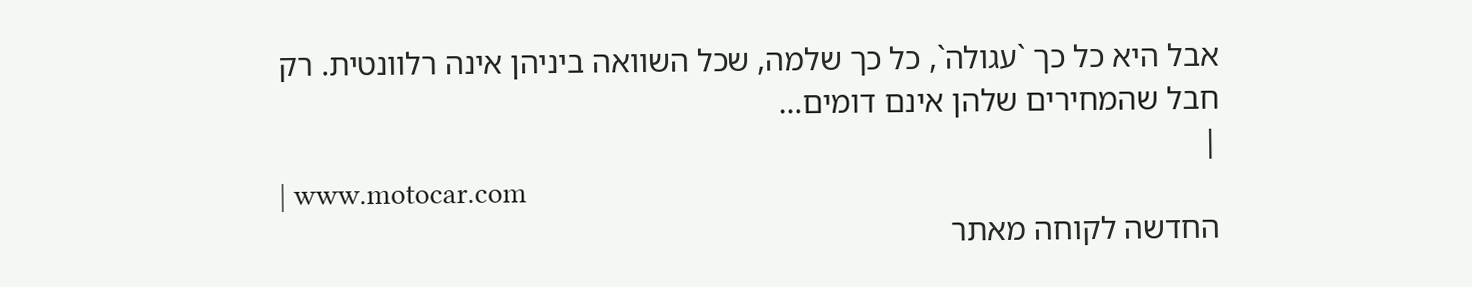אבל היא כל כך `עגולה`, כל כך שלמה, שכל השוואה ביניהן אינה רלוונטית. רק
חבל שהמחירים שלהן אינם דומים…
|
| www.motocar.com
החדשה לקוחה מאתר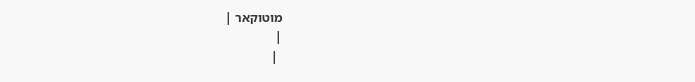מוטוקאר |
|
 |